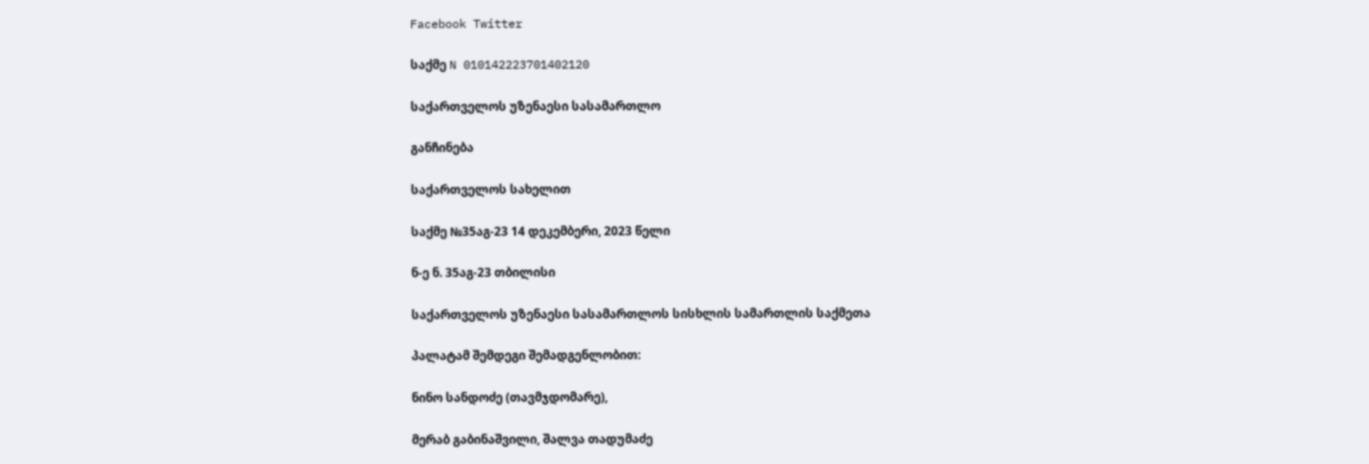Facebook Twitter

საქმე N 010142223701402120

საქართველოს უზენაესი სასამართლო

განჩინება

საქართველოს სახელით

საქმე №35აგ-23 14 დეკემბერი, 2023 წელი

ნ-ე ნ. 35აგ-23 თბილისი

საქართველოს უზენაესი სასამართლოს სისხლის სამართლის საქმეთა

პალატამ შემდეგი შემადგენლობით:

ნინო სანდოძე (თავმჯდომარე),

მერაბ გაბინაშვილი, შალვა თადუმაძე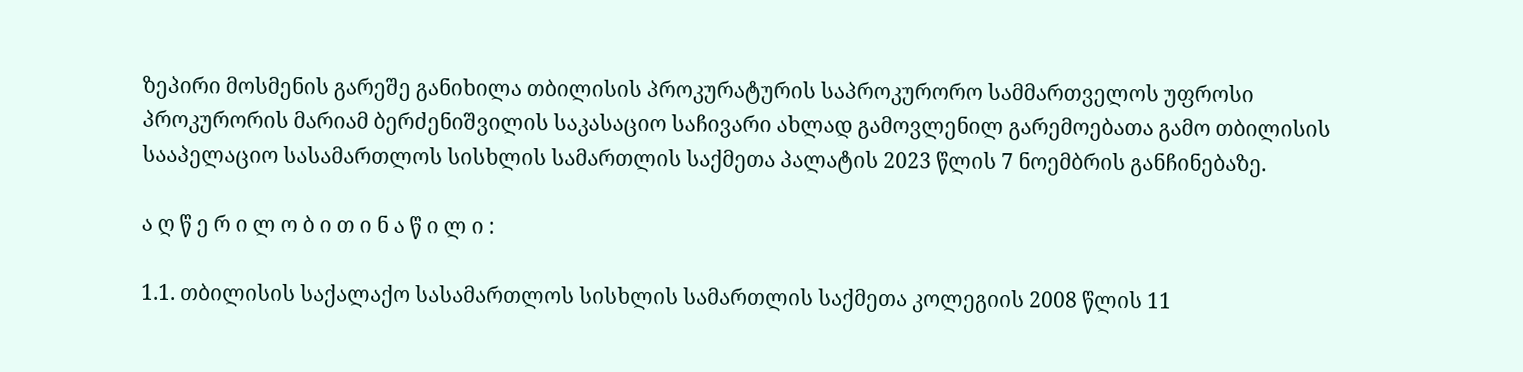ზეპირი მოსმენის გარეშე განიხილა თბილისის პროკურატურის საპროკურორო სამმართველოს უფროსი პროკურორის მარიამ ბერძენიშვილის საკასაციო საჩივარი ახლად გამოვლენილ გარემოებათა გამო თბილისის სააპელაციო სასამართლოს სისხლის სამართლის საქმეთა პალატის 2023 წლის 7 ნოემბრის განჩინებაზე.

ა ღ წ ე რ ი ლ ო ბ ი თ ი ნ ა წ ი ლ ი :

1.1. თბილისის საქალაქო სასამართლოს სისხლის სამართლის საქმეთა კოლეგიის 2008 წლის 11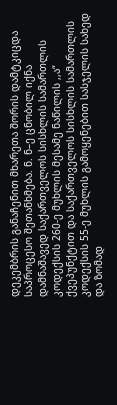დეკემბრის განაჩენით მხარეთა შორის დამტკიცდა საპროცესო შეთანხმება. ნ. ნ–ე ცნობილ იქნა დამნაშავედ საქართველოს სისხლის სამართლის კოდექსის 260-ე მუხლის მესამე ნაწილის ,,ა“ ქვეპუნქტით და საქართველოს სისხლის სამართლის კოდექსის 55-ე მუხლის გამოყენებით სასჯელის სახედ და ზომად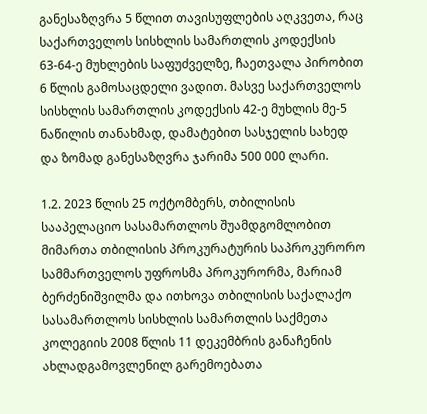განესაზღვრა 5 წლით თავისუფლების აღკვეთა, რაც საქართველოს სისხლის სამართლის კოდექსის 63-64-ე მუხლების საფუძველზე, ჩაეთვალა პირობით 6 წლის გამოსაცდელი ვადით. მასვე საქართველოს სისხლის სამართლის კოდექსის 42-ე მუხლის მე-5 ნაწილის თანახმად, დამატებით სასჯელის სახედ და ზომად განესაზღვრა ჯარიმა 500 000 ლარი.

1.2. 2023 წლის 25 ოქტომბერს, თბილისის სააპელაციო სასამართლოს შუამდგომლობით მიმართა თბილისის პროკურატურის საპროკურორო სამმართველოს უფროსმა პროკურორმა, მარიამ ბერძენიშვილმა და ითხოვა თბილისის საქალაქო სასამართლოს სისხლის სამართლის საქმეთა კოლეგიის 2008 წლის 11 დეკემბრის განაჩენის ახლადგამოვლენილ გარემოებათა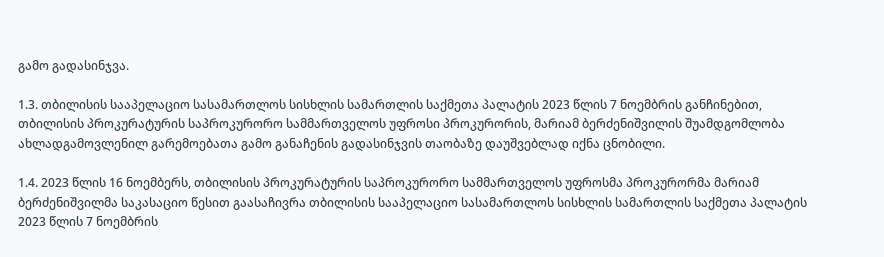გამო გადასინჯვა.

1.3. თბილისის სააპელაციო სასამართლოს სისხლის სამართლის საქმეთა პალატის 2023 წლის 7 ნოემბრის განჩინებით, თბილისის პროკურატურის საპროკურორო სამმართველოს უფროსი პროკურორის, მარიამ ბერძენიშვილის შუამდგომლობა ახლადგამოვლენილ გარემოებათა გამო განაჩენის გადასინჯვის თაობაზე დაუშვებლად იქნა ცნობილი.

1.4. 2023 წლის 16 ნოემბერს, თბილისის პროკურატურის საპროკურორო სამმართველოს უფროსმა პროკურორმა მარიამ ბერძენიშვილმა საკასაციო წესით გაასაჩივრა თბილისის სააპელაციო სასამართლოს სისხლის სამართლის საქმეთა პალატის 2023 წლის 7 ნოემბრის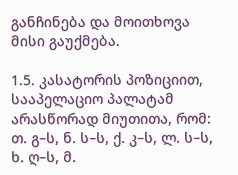განჩინება და მოითხოვა მისი გაუქმება.

1.5. კასატორის პოზიციით, სააპელაციო პალატამ არასწორად მიუთითა, რომ: თ. გ–ს, ნ. ს–ს, ქ. კ–ს, ლ. ს–ს, ხ. ღ–ს, მ.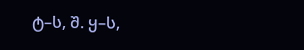ტ–ს, შ. ყ–ს,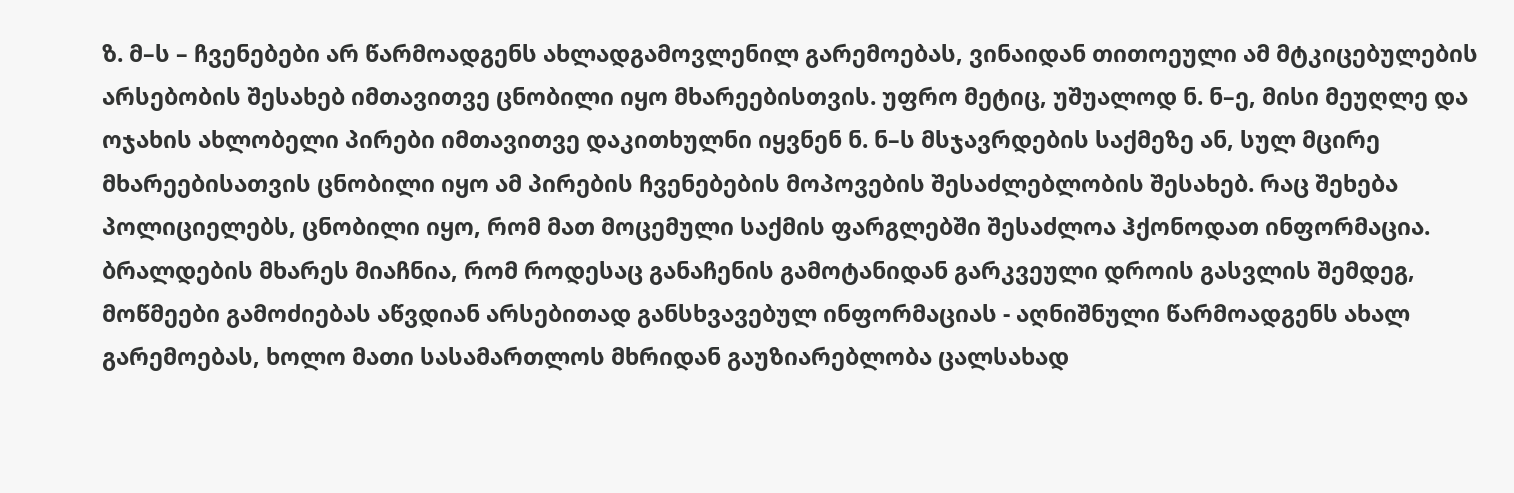ზ. მ–ს – ჩვენებები არ წარმოადგენს ახლადგამოვლენილ გარემოებას, ვინაიდან თითოეული ამ მტკიცებულების არსებობის შესახებ იმთავითვე ცნობილი იყო მხარეებისთვის. უფრო მეტიც, უშუალოდ ნ. ნ–ე, მისი მეუღლე და ოჯახის ახლობელი პირები იმთავითვე დაკითხულნი იყვნენ ნ. ნ–ს მსჯავრდების საქმეზე ან, სულ მცირე მხარეებისათვის ცნობილი იყო ამ პირების ჩვენებების მოპოვების შესაძლებლობის შესახებ. რაც შეხება პოლიციელებს, ცნობილი იყო, რომ მათ მოცემული საქმის ფარგლებში შესაძლოა ჰქონოდათ ინფორმაცია. ბრალდების მხარეს მიაჩნია, რომ როდესაც განაჩენის გამოტანიდან გარკვეული დროის გასვლის შემდეგ, მოწმეები გამოძიებას აწვდიან არსებითად განსხვავებულ ინფორმაციას - აღნიშნული წარმოადგენს ახალ გარემოებას, ხოლო მათი სასამართლოს მხრიდან გაუზიარებლობა ცალსახად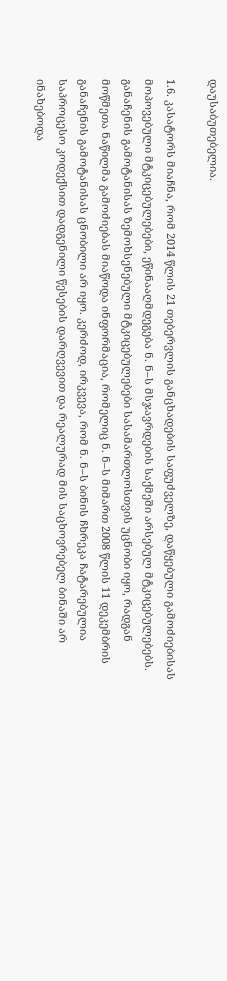დაუსაბუთებელია.

1.6. კასატორს მიაჩნა, რომ 2014 წლის 21 თებერვლის განცხადების საფუძველზე, დაწყებული გამოძიებისას მოპოვებული მტკიცებულებები, ეწინააღმდეგება ნ. ნ–ს მსჯავრდების საქმეში არსებულ მტკიცებულებებს. განაჩენის გამოტანისას ზემოხსენებული მტკიცებულებები სასამართლოსთვის უცნობი იყო, რადგან მოწმეთა ნაწილმა გამოძიებას მიაწოდა ინფორმაცია, რომელიც ნ. ნ–ს მიმართ 2008 წლის 11 დეკემბრის განაჩენის გამოტანისას ცნობილი არ იყო. კერძოდ, ირკვევა, რომ ნ. ნ–ს ბინის ჩხრეკა ჩატარებულია საპროცესო კოდექსით დადგენილი წესების დარღვევით და რეალურად მის საცხოვრებელ ბინაში არ ინახებოდა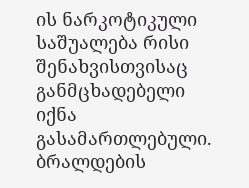ის ნარკოტიკული საშუალება რისი შენახვისთვისაც განმცხადებელი იქნა გასამართლებული. ბრალდების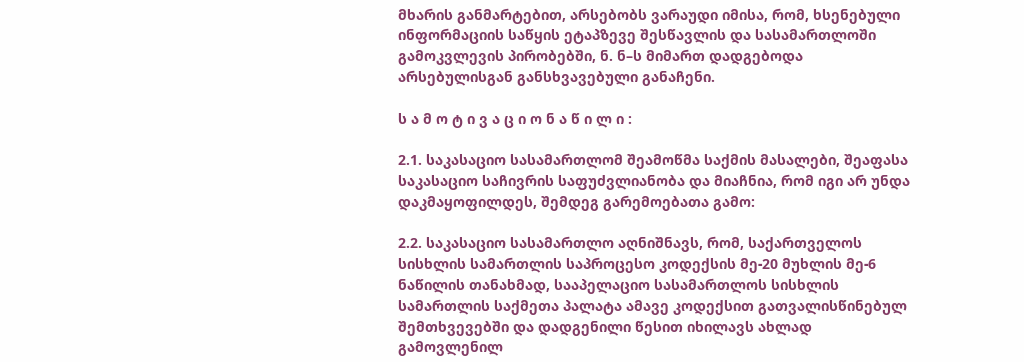მხარის განმარტებით, არსებობს ვარაუდი იმისა, რომ, ხსენებული ინფორმაციის საწყის ეტაპზევე შესწავლის და სასამართლოში გამოკვლევის პირობებში, ნ. ნ–ს მიმართ დადგებოდა არსებულისგან განსხვავებული განაჩენი.

ს ა მ ო ტ ი ვ ა ც ი ო ნ ა წ ი ლ ი :

2.1. საკასაციო სასამართლომ შეამოწმა საქმის მასალები, შეაფასა საკასაციო საჩივრის საფუძვლიანობა და მიაჩნია, რომ იგი არ უნდა დაკმაყოფილდეს, შემდეგ გარემოებათა გამო:

2.2. საკასაციო სასამართლო აღნიშნავს, რომ, საქართველოს სისხლის სამართლის საპროცესო კოდექსის მე-20 მუხლის მე-6 ნაწილის თანახმად, სააპელაციო სასამართლოს სისხლის სამართლის საქმეთა პალატა ამავე კოდექსით გათვალისწინებულ შემთხვევებში და დადგენილი წესით იხილავს ახლად გამოვლენილ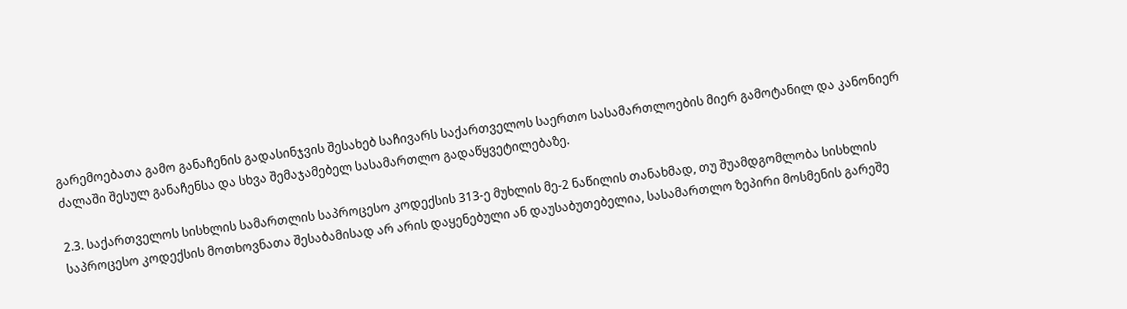გარემოებათა გამო განაჩენის გადასინჯვის შესახებ საჩივარს საქართველოს საერთო სასამართლოების მიერ გამოტანილ და კანონიერ ძალაში შესულ განაჩენსა და სხვა შემაჯამებელ სასამართლო გადაწყვეტილებაზე.

2.3. საქართველოს სისხლის სამართლის საპროცესო კოდექსის 313-ე მუხლის მე-2 ნაწილის თანახმად, თუ შუამდგომლობა სისხლის საპროცესო კოდექსის მოთხოვნათა შესაბამისად არ არის დაყენებული ან დაუსაბუთებელია, სასამართლო ზეპირი მოსმენის გარეშე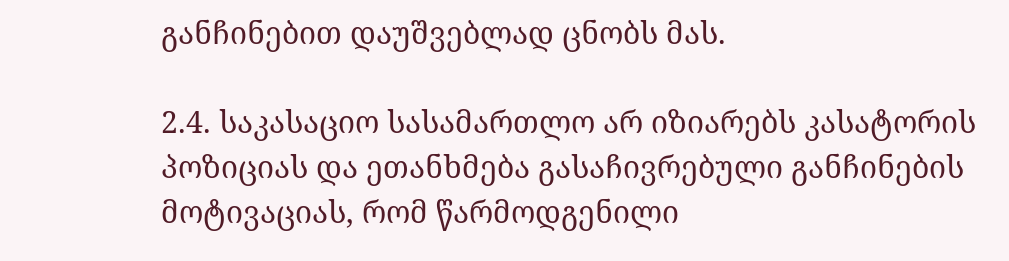განჩინებით დაუშვებლად ცნობს მას.

2.4. საკასაციო სასამართლო არ იზიარებს კასატორის პოზიციას და ეთანხმება გასაჩივრებული განჩინების მოტივაციას, რომ წარმოდგენილი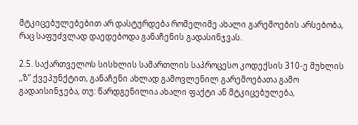მტკიცებულებებით არ დასტურდება რომელიმე ახალი გარემოების არსებობა, რაც საფუძვლად დაედებოდა განაჩენის გადასინჯვას.

2.5. საქართველოს სისხლის სამართლის საპროცესო კოდექსის 310-ე მუხლის ,,ზ“ ქვეპუნქტით, განაჩენი ახლად გამოვლენილ გარემოებათა გამო გადაისინჯება, თუ: წარდგენილია ახალი ფაქტი ან მტკიცებულება,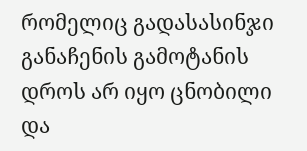რომელიც გადასასინჯი განაჩენის გამოტანის დროს არ იყო ცნობილი და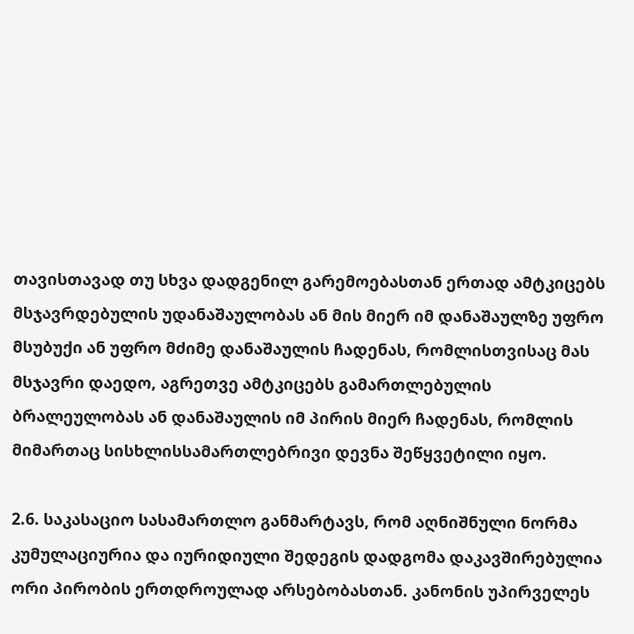თავისთავად თუ სხვა დადგენილ გარემოებასთან ერთად ამტკიცებს მსჯავრდებულის უდანაშაულობას ან მის მიერ იმ დანაშაულზე უფრო მსუბუქი ან უფრო მძიმე დანაშაულის ჩადენას, რომლისთვისაც მას მსჯავრი დაედო, აგრეთვე ამტკიცებს გამართლებულის ბრალეულობას ან დანაშაულის იმ პირის მიერ ჩადენას, რომლის მიმართაც სისხლისსამართლებრივი დევნა შეწყვეტილი იყო.

2.6. საკასაციო სასამართლო განმარტავს, რომ აღნიშნული ნორმა კუმულაციურია და იურიდიული შედეგის დადგომა დაკავშირებულია ორი პირობის ერთდროულად არსებობასთან. კანონის უპირველეს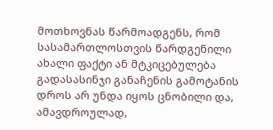მოთხოვნას წარმოადგენს, რომ სასამართლოსთვის წარდგენილი ახალი ფაქტი ან მტკიცებულება გადასასინჯი განაჩენის გამოტანის დროს არ უნდა იყოს ცნობილი და, ამავდროულად,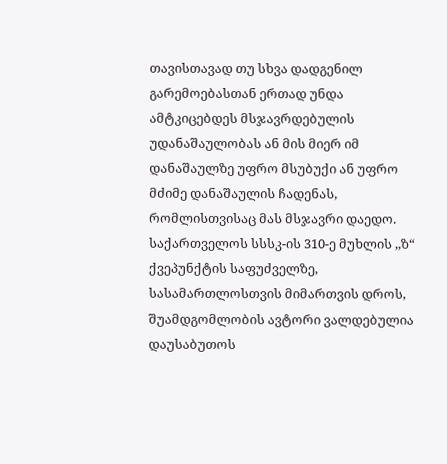თავისთავად თუ სხვა დადგენილ გარემოებასთან ერთად უნდა ამტკიცებდეს მსჯავრდებულის უდანაშაულობას ან მის მიერ იმ დანაშაულზე უფრო მსუბუქი ან უფრო მძიმე დანაშაულის ჩადენას, რომლისთვისაც მას მსჯავრი დაედო. საქართველოს სსსკ-ის 310-ე მუხლის ,,ზ“ ქვეპუნქტის საფუძველზე, სასამართლოსთვის მიმართვის დროს, შუამდგომლობის ავტორი ვალდებულია დაუსაბუთოს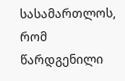სასამართლოს, რომ წარდგენილი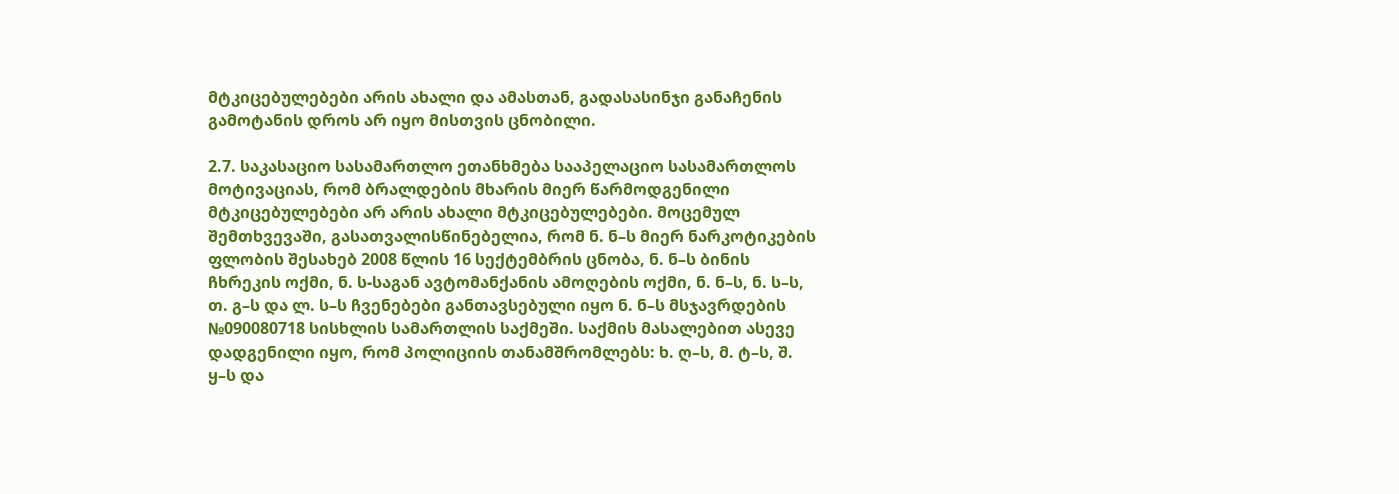მტკიცებულებები არის ახალი და ამასთან, გადასასინჯი განაჩენის გამოტანის დროს არ იყო მისთვის ცნობილი.

2.7. საკასაციო სასამართლო ეთანხმება სააპელაციო სასამართლოს მოტივაციას, რომ ბრალდების მხარის მიერ წარმოდგენილი მტკიცებულებები არ არის ახალი მტკიცებულებები. მოცემულ შემთხვევაში, გასათვალისწინებელია, რომ ნ. ნ–ს მიერ ნარკოტიკების ფლობის შესახებ 2008 წლის 16 სექტემბრის ცნობა, ნ. ნ–ს ბინის ჩხრეკის ოქმი, ნ. ს-საგან ავტომანქანის ამოღების ოქმი, ნ. ნ–ს, ნ. ს–ს, თ. გ–ს და ლ. ს–ს ჩვენებები განთავსებული იყო ნ. ნ–ს მსჯავრდების №090080718 სისხლის სამართლის საქმეში. საქმის მასალებით ასევე დადგენილი იყო, რომ პოლიციის თანამშრომლებს: ხ. ღ–ს, მ. ტ–ს, შ. ყ–ს და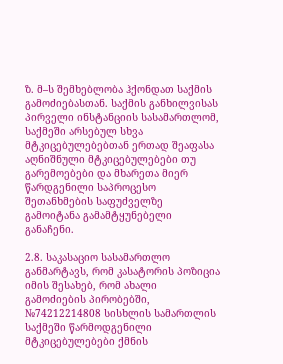ზ. მ–ს შემხებლობა ჰქონდათ საქმის გამოძიებასთან. საქმის განხილვისას პირველი ინსტანციის სასამართლომ, საქმეში არსებულ სხვა მტკიცებულებებთან ერთად შეაფასა აღნიშნული მტკიცებულებები თუ გარემოებები და მხარეთა მიერ წარდგენილი საპროცესო შეთანხმების საფუძველზე გამოიტანა გამამტყუნებელი განაჩენი.

2.8. საკასაციო სასამართლო განმარტავს, რომ კასატორის პოზიცია იმის შესახებ, რომ ახალი გამოძიების პირობებში, №74212214808 სისხლის სამართლის საქმეში წარმოდგენილი მტკიცებულებები ქმნის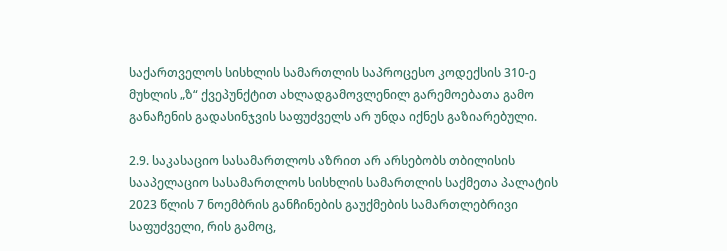საქართველოს სისხლის სამართლის საპროცესო კოდექსის 310-ე მუხლის „ზ“ ქვეპუნქტით ახლადგამოვლენილ გარემოებათა გამო განაჩენის გადასინჯვის საფუძველს არ უნდა იქნეს გაზიარებული.

2.9. საკასაციო სასამართლოს აზრით არ არსებობს თბილისის სააპელაციო სასამართლოს სისხლის სამართლის საქმეთა პალატის 2023 წლის 7 ნოემბრის განჩინების გაუქმების სამართლებრივი საფუძველი, რის გამოც,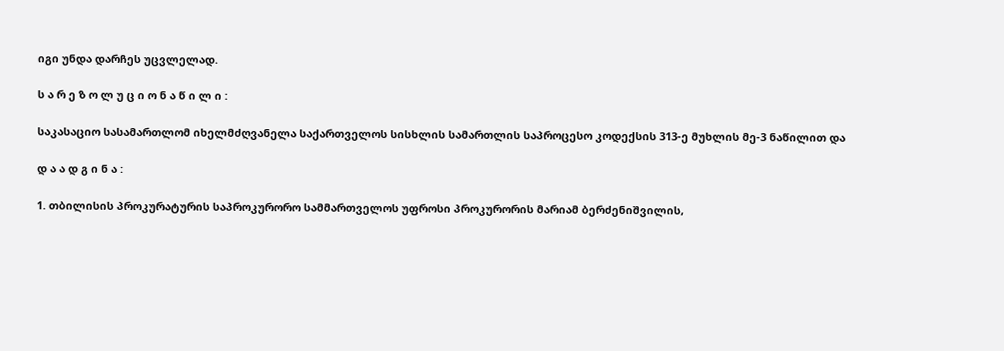იგი უნდა დარჩეს უცვლელად.

ს ა რ ე ზ ო ლ უ ც ი ო ნ ა წ ი ლ ი :

საკასაციო სასამართლომ იხელმძღვანელა საქართველოს სისხლის სამართლის საპროცესო კოდექსის 313-ე მუხლის მე-3 ნაწილით და

დ ა ა დ გ ი ნ ა :

1. თბილისის პროკურატურის საპროკურორო სამმართველოს უფროსი პროკურორის მარიამ ბერძენიშვილის,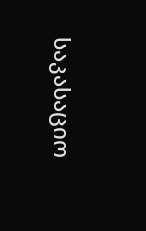საკასაციო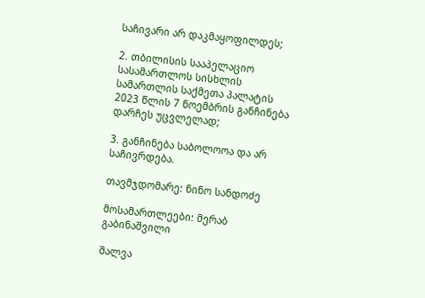საჩივარი არ დაკმაყოფილდეს;

2. თბილისის სააპელაციო სასამართლოს სისხლის სამართლის საქმეთა პალატის 2023 წლის 7 ნოემბრის განჩინება დარჩეს უცვლელად;

3. განჩინება საბოლოოა და არ საჩივრდება.

თავმჯდომარე: ნინო სანდოძე

მოსამართლეები: მერაბ გაბინაშვილი

შალვა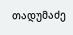თადუმაძე